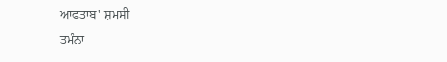ਆਫਤਾਬ' ਸ਼ਮਸੀ
ਤਮੰਨਾ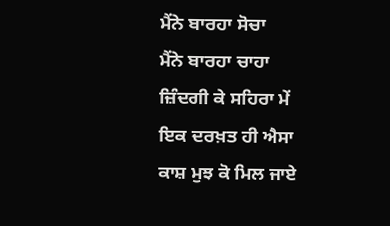ਮੈਂਨੇ ਬਾਰਹਾ ਸੋਚਾ
ਮੈਂਨੇ ਬਾਰਹਾ ਚਾਹਾ
ਜ਼ਿੰਦਗੀ ਕੇ ਸਹਿਰਾ ਮੇਂ
ਇਕ ਦਰਖ਼ਤ ਹੀ ਐਸਾ
ਕਾਸ਼ ਮੁਝ ਕੋ ਮਿਲ ਜਾਏ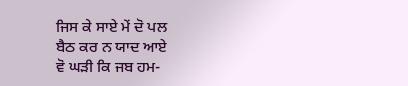ਜਿਸ ਕੇ ਸਾਏ ਮੇਂ ਦੋ ਪਲ
ਬੈਠ ਕਰ ਨ ਯਾਦ ਆਏ
ਵੋ ਘੜੀ ਕਿ ਜਬ ਹਮ-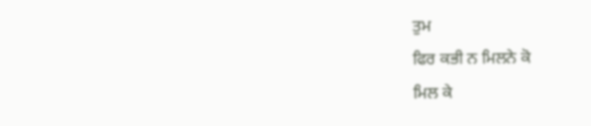ਤੁਮ
ਫਿਰ ਕਭੀ ਨ ਮਿਲਨੇ ਕੋ
ਮਿਲ ਕੇ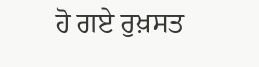ਹੋ ਗਏ ਰੁਖ਼ਸਤ